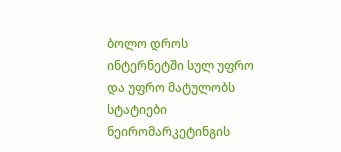ბოლო დროს ინტერნეტში სულ უფრო და უფრო მატულობს სტატიები ნეირომარკეტინგის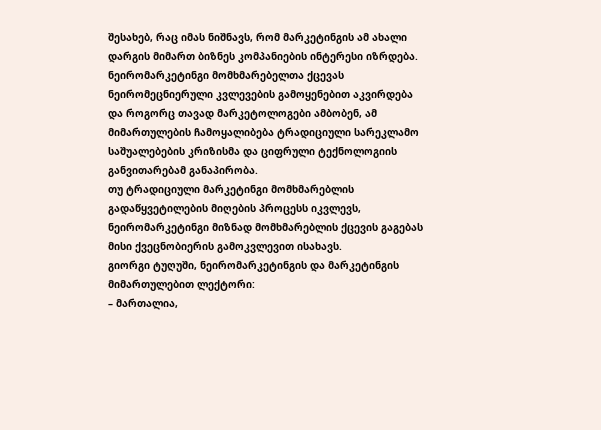შესახებ, რაც იმას ნიშნავს, რომ მარკეტინგის ამ ახალი დარგის მიმართ ბიზნეს კომპანიების ინტერესი იზრდება.
ნეირომარკეტინგი მომხმარებელთა ქცევას ნეირომეცნიერული კვლევების გამოყენებით აკვირდება და როგორც თავად მარკეტოლოგები ამბობენ, ამ მიმართულების ჩამოყალიბება ტრადიციული სარეკლამო საშუალებების კრიზისმა და ციფრული ტექნოლოგიის განვითარებამ განაპირობა.
თუ ტრადიციული მარკეტინგი მომხმარებლის გადაწყვეტილების მიღების პროცესს იკვლევს, ნეირომარკეტინგი მიზნად მომხმარებლის ქცევის გაგებას მისი ქვეცნობიერის გამოკვლევით ისახავს.
გიორგი ტუღუში, ნეირომარკეტინგის და მარკეტინგის მიმართულებით ლექტორი:
– მართალია,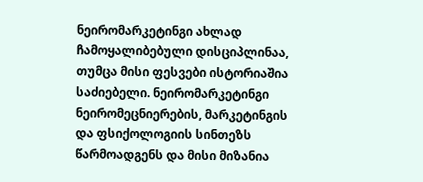ნეირომარკეტინგი ახლად ჩამოყალიბებული დისციპლინაა, თუმცა მისი ფესვები ისტორიაშია საძიებელი. ნეირომარკეტინგი ნეირომეცნიერების, მარკეტინგის და ფსიქოლოგიის სინთეზს წარმოადგენს და მისი მიზანია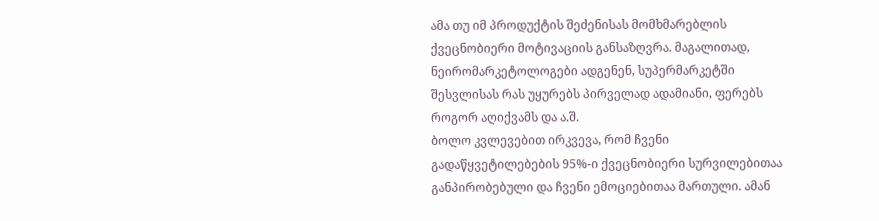ამა თუ იმ პროდუქტის შეძენისას მომხმარებლის ქვეცნობიერი მოტივაციის განსაზღვრა. მაგალითად, ნეირომარკეტოლოგები ადგენენ, სუპერმარკეტში შესვლისას რას უყურებს პირველად ადამიანი, ფერებს როგორ აღიქვამს და ა.შ.
ბოლო კვლევებით ირკვევა, რომ ჩვენი გადაწყვეტილებების 95%-ი ქვეცნობიერი სურვილებითაა განპირობებული და ჩვენი ემოციებითაა მართული. ამან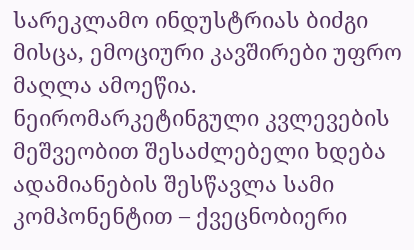სარეკლამო ინდუსტრიას ბიძგი მისცა, ემოციური კავშირები უფრო მაღლა ამოეწია.
ნეირომარკეტინგული კვლევების მეშვეობით შესაძლებელი ხდება ადამიანების შესწავლა სამი კომპონენტით – ქვეცნობიერი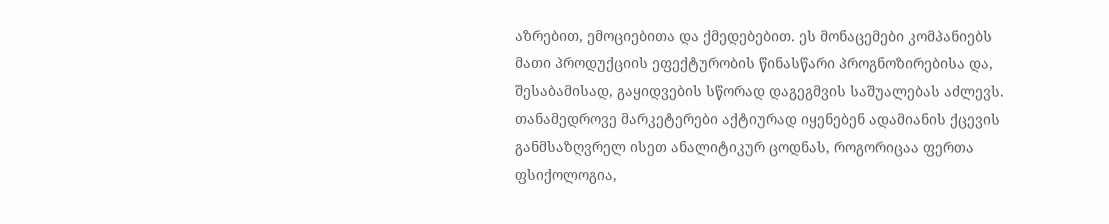აზრებით, ემოციებითა და ქმედებებით. ეს მონაცემები კომპანიებს მათი პროდუქციის ეფექტურობის წინასწარი პროგნოზირებისა და, შესაბამისად, გაყიდვების სწორად დაგეგმვის საშუალებას აძლევს.
თანამედროვე მარკეტერები აქტიურად იყენებენ ადამიანის ქცევის განმსაზღვრელ ისეთ ანალიტიკურ ცოდნას, როგორიცაა ფერთა ფსიქოლოგია,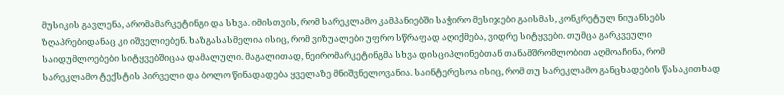მუსიკის გავლენა, არომამარკეტინგი და სხვა. იმისთვის, რომ სარეკლამო კამპანიებში საჭირო მესიჯები გაისმას, კონკრეტულ ნიუანსებს ზღაპრებიდანაც კი იშველიებენ. ხაზგასასმელია ისიც, რომ ვიზუალები უფრო სწრაფად აღიქმება, ვიდრე სიტყვები. თუმცა გარკვეული საიდუმლოებები სიტყვებშიცაა დამალული. მაგალითად, ნეირომარკეტინგმა სხვა დისციპლინებთან თანამშრომლობით აღმოაჩინა, რომ სარეკლამო ტექსტის პირველი და ბოლო წინადადება ყველაზე მნიშვნელოვანია. საინტერესოა ისიც, რომ თუ სარეკლამო განცხადების წასაკითხად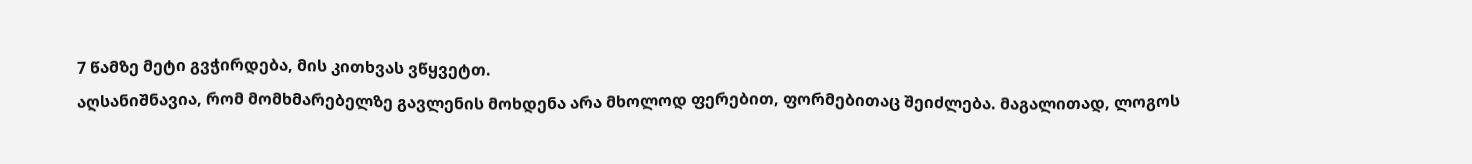7 წამზე მეტი გვჭირდება, მის კითხვას ვწყვეტთ.
აღსანიშნავია, რომ მომხმარებელზე გავლენის მოხდენა არა მხოლოდ ფერებით, ფორმებითაც შეიძლება. მაგალითად, ლოგოს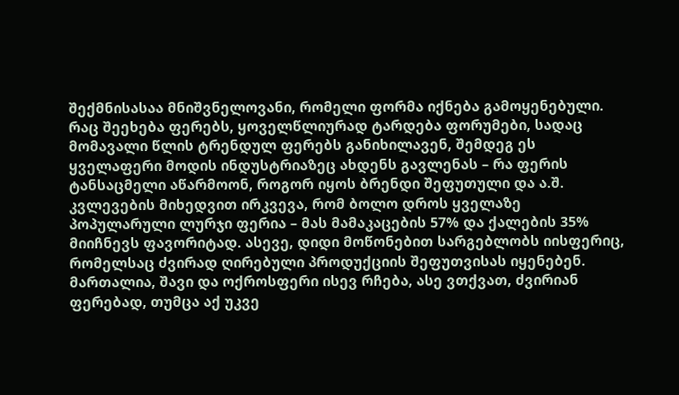შექმნისასაა მნიშვნელოვანი, რომელი ფორმა იქნება გამოყენებული. რაც შეეხება ფერებს, ყოველწლიურად ტარდება ფორუმები, სადაც მომავალი წლის ტრენდულ ფერებს განიხილავენ, შემდეგ ეს ყველაფერი მოდის ინდუსტრიაზეც ახდენს გავლენას – რა ფერის ტანსაცმელი აწარმოონ, როგორ იყოს ბრენდი შეფუთული და ა.შ. კვლევების მიხედვით ირკვევა, რომ ბოლო დროს ყველაზე პოპულარული ლურჯი ფერია – მას მამაკაცების 57% და ქალების 35% მიიჩნევს ფავორიტად. ასევე, დიდი მოწონებით სარგებლობს იისფერიც, რომელსაც ძვირად ღირებული პროდუქციის შეფუთვისას იყენებენ. მართალია, შავი და ოქროსფერი ისევ რჩება, ასე ვთქვათ, ძვირიან ფერებად, თუმცა აქ უკვე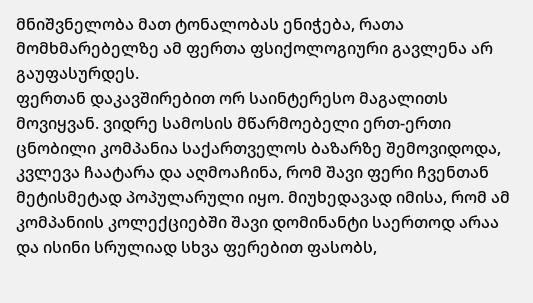მნიშვნელობა მათ ტონალობას ენიჭება, რათა მომხმარებელზე ამ ფერთა ფსიქოლოგიური გავლენა არ გაუფასურდეს.
ფერთან დაკავშირებით ორ საინტერესო მაგალითს მოვიყვან. ვიდრე სამოსის მწარმოებელი ერთ-ერთი ცნობილი კომპანია საქართველოს ბაზარზე შემოვიდოდა, კვლევა ჩაატარა და აღმოაჩინა, რომ შავი ფერი ჩვენთან მეტისმეტად პოპულარული იყო. მიუხედავად იმისა, რომ ამ კომპანიის კოლექციებში შავი დომინანტი საერთოდ არაა და ისინი სრულიად სხვა ფერებით ფასობს,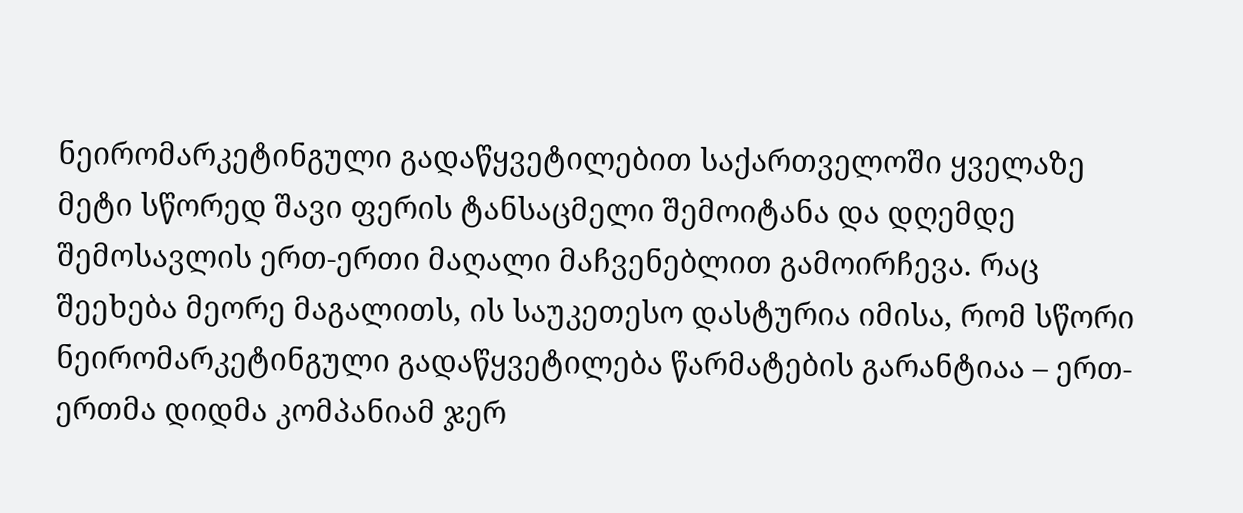ნეირომარკეტინგული გადაწყვეტილებით საქართველოში ყველაზე მეტი სწორედ შავი ფერის ტანსაცმელი შემოიტანა და დღემდე შემოსავლის ერთ-ერთი მაღალი მაჩვენებლით გამოირჩევა. რაც შეეხება მეორე მაგალითს, ის საუკეთესო დასტურია იმისა, რომ სწორი ნეირომარკეტინგული გადაწყვეტილება წარმატების გარანტიაა – ერთ-ერთმა დიდმა კომპანიამ ჯერ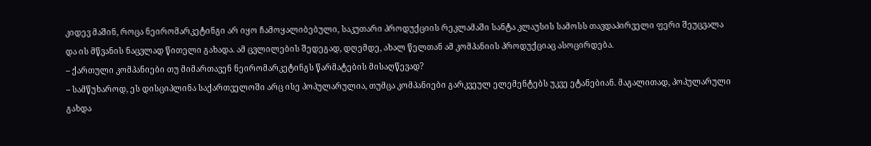კიდევ მაშინ, როცა ნეირომარკეტინგი არ იყო ჩამოყალიბებული, საკუთარი პროდუქციის რეკლამაში სანტა კლაუსის სამოსს თავდაპირველი ფერი შეუცვალა და ის მწვანის ნაცვლად წითელი გახადა. ამ ცვლილების შედეგად, დღემდე, ახალ წელთან ამ კომპანიის პროდუქციაც ასოცირდება.
– ქართული კომპანიები თუ მიმართავენ ნეირომარკეტინგს წარმატების მისაღწევად?
– სამწუხაროდ, ეს დისციპლინა საქართველოში არც ისე პოპულარულია, თუმცა კომპანიები გარკვეულ ელემენტებს უკვე ეტანებიან. მაგალითად, პოპულარული გახდა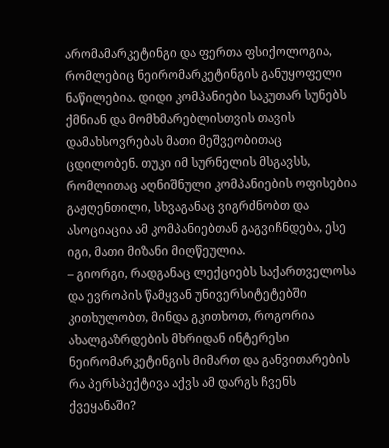არომამარკეტინგი და ფერთა ფსიქოლოგია, რომლებიც ნეირომარკეტინგის განუყოფელი ნაწილებია. დიდი კომპანიები საკუთარ სუნებს ქმნიან და მომხმარებლისთვის თავის დამახსოვრებას მათი მეშვეობითაც ცდილობენ. თუკი იმ სურნელის მსგავსს, რომლითაც აღნიშნული კომპანიების ოფისებია გაჟღენთილი, სხვაგანაც ვიგრძნობთ და ასოციაცია ამ კომპანიებთან გაგვიჩნდება, ესე იგი, მათი მიზანი მიღწეულია.
– გიორგი, რადგანაც ლექციებს საქართველოსა და ევროპის წამყვან უნივერსიტეტებში კითხულობთ, მინდა გკითხოთ, როგორია ახალგაზრდების მხრიდან ინტერესი ნეირომარკეტინგის მიმართ და განვითარების რა პერსპექტივა აქვს ამ დარგს ჩვენს ქვეყანაში?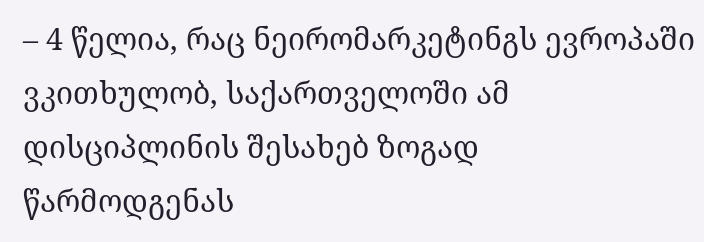– 4 წელია, რაც ნეირომარკეტინგს ევროპაში ვკითხულობ, საქართველოში ამ დისციპლინის შესახებ ზოგად წარმოდგენას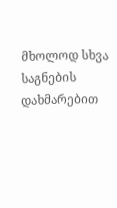მხოლოდ სხვა საგნების დახმარებით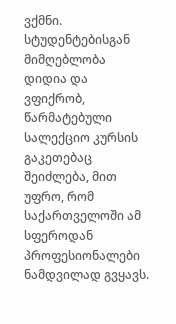ვქმნი. სტუდენტებისგან მიმღებლობა დიდია და ვფიქრობ, წარმატებული სალექციო კურსის გაკეთებაც შეიძლება, მით უფრო, რომ საქართველოში ამ სფეროდან პროფესიონალები ნამდვილად გვყავს.